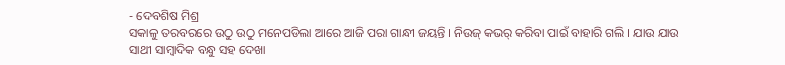- ଦେବଶିଷ ମିଶ୍ର
ସକାଳୁ ତରବରରେ ଉଠୁ ଉଠୁ ମନେପଡିଲା ଆରେ ଆଜି ପରା ଗାନ୍ଧୀ ଜୟନ୍ତି । ନିଉଜ୍ କଭର୍ କରିବା ପାଇଁ ବାହାରି ଗଲି । ଯାଉ ଯାଉ ସାଥୀ ସାମ୍ବାଦିକ ବନ୍ଧୁ ସହ ଦେଖା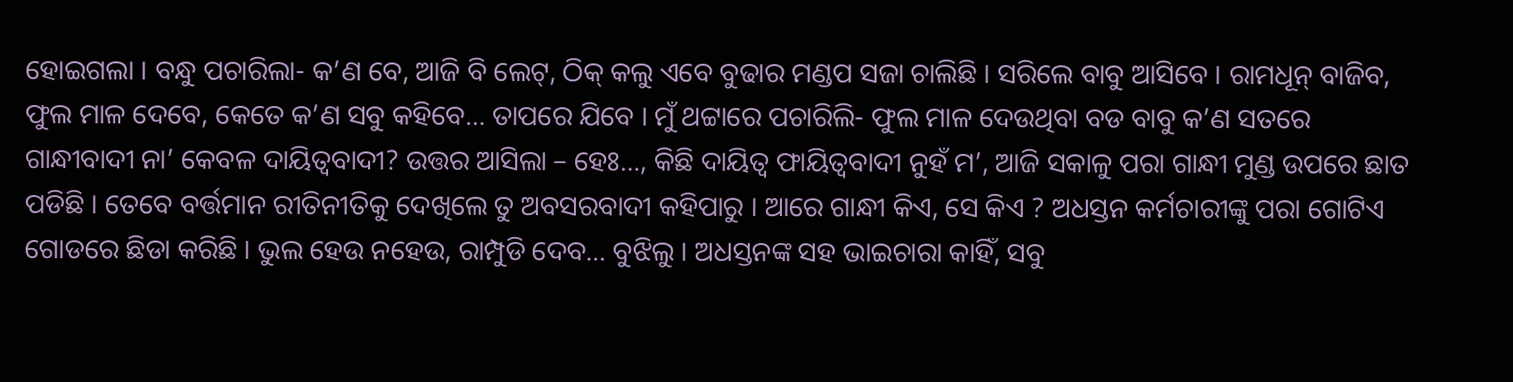ହୋଇଗଲା । ବନ୍ଧୁ ପଚାରିଲା- କ’ଣ ବେ, ଆଜି ବି ଲେଟ୍, ଠିକ୍ କଲୁ ଏବେ ବୁଢାର ମଣ୍ଡପ ସଜା ଚାଲିଛି । ସରିଲେ ବାବୁ ଆସିବେ । ରାମଧୂନ୍ ବାଜିବ, ଫୁଲ ମାଳ ଦେବେ, କେତେ କ’ଣ ସବୁ କହିବେ… ତାପରେ ଯିବେ । ମୁଁ ଥଟ୍ଟାରେ ପଚାରିଲି- ଫୁଲ ମାଳ ଦେଉଥିବା ବଡ ବାବୁ କ’ଣ ସତରେ ଗାନ୍ଧୀବାଦୀ ନା’ କେବଳ ଦାୟିତ୍ୱବାଦୀ? ଉତ୍ତର ଆସିଲା – ହେଃ…, କିଛି ଦାୟିତ୍ୱ ଫାୟିତ୍ୱବାଦୀ ନୁହଁ ମ’, ଆଜି ସକାଳୁ ପରା ଗାନ୍ଧୀ ମୁଣ୍ଡ ଉପରେ ଛାତ ପଡିଛି । ତେବେ ବର୍ତ୍ତମାନ ରୀତିନୀତିକୁ ଦେଖିଲେ ତୁ ଅବସରବାଦୀ କହିପାରୁ । ଆରେ ଗାନ୍ଧୀ କିଏ, ସେ କିଏ ? ଅଧସ୍ତନ କର୍ମଚାରୀଙ୍କୁ ପରା ଗୋଟିଏ ଗୋଡରେ ଛିଡା କରିଛି । ଭୁଲ ହେଉ ନହେଉ, ରାମ୍ପୁଡି ଦେବ… ବୁଝିଲୁ । ଅଧସ୍ତନଙ୍କ ସହ ଭାଇଚାରା କାହିଁ, ସବୁ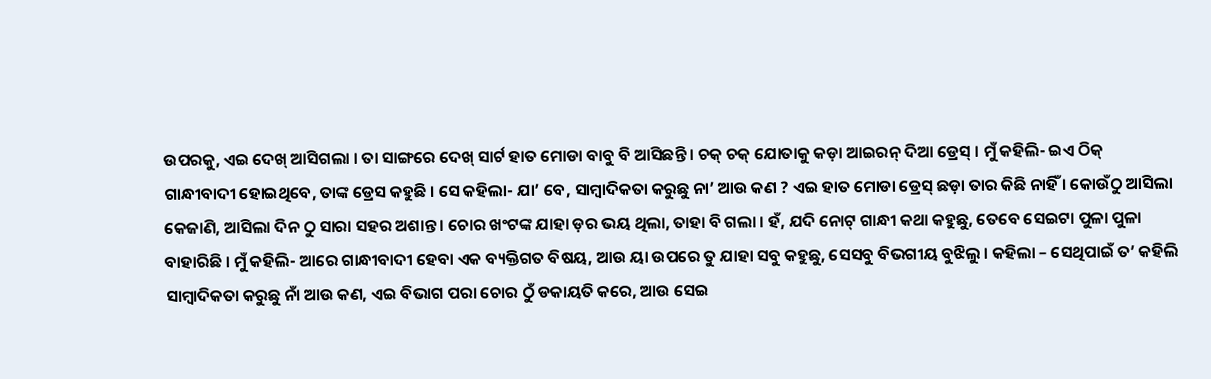ଉପରକୁ, ଏଇ ଦେଖ୍ ଆସିଗଲା । ତା ସାଙ୍ଗରେ ଦେଖ୍ ସାର୍ଟ ହାତ ମୋଡା ବାବୁ ବି ଆସିଛନ୍ତି । ଚକ୍ ଚକ୍ ଯୋତାକୁ କଡ଼ା ଆଇରନ୍ ଦିଆ ଡ୍ରେସ୍ । ମୁଁ କହିଲି- ଇଏ ଠିକ୍ ଗାନ୍ଧୀବାଦୀ ହୋଇଥିବେ, ତାଙ୍କ ଡ୍ରେସ କହୁଛି । ସେ କହିଲା- ଯା’ ବେ, ସାମ୍ବାଦିକତା କରୁଛୁ ନା’ ଆଉ କଣ ? ଏଇ ହାତ ମୋଡା ଡ୍ରେସ୍ ଛଡ଼ା ତାର କିଛି ନାହିଁ । କୋଉଁଠୁ ଆସିଲା କେଜାଣି, ଆସିଲା ଦିନ ଠୁ ସାରା ସହର ଅଶାନ୍ତ । ଚୋର ଖଂଟଙ୍କ ଯାହା ଡ଼ର ଭୟ ଥିଲା, ତାହା ବି ଗଲା । ହଁ, ଯଦି ନୋଟ୍ ଗାନ୍ଧୀ କଥା କହୁଛୁ, ତେବେ ସେଇଟା ପୁଳା ପୁଳା ବାହାରିଛି । ମୁଁ କହିଲି- ଆରେ ଗାନ୍ଧୀବାଦୀ ହେବା ଏକ ବ୍ୟକ୍ତିଗତ ବିଷୟ, ଆଉ ୟା ଉପରେ ତୁ ଯାହା ସବୁ କହୁଛୁ, ସେସବୁ ବିଭଗୀୟ ବୁଝିଲୁ । କହିଲା – ସେଥିପାଇଁ ତ’ କହିଲି ସାମ୍ବାଦିକତା କରୁଛୁ ନାଁ ଆଉ କଣ, ଏଇ ବିଭାଗ ପରା ଚୋର ଠୁଁ ଡକାୟତି କରେ, ଆଉ ସେଇ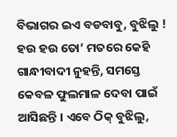ବିଭାଗର ଇଏ ବଡବାବୁ, ବୁଝିଲୁ ! ହଉ ହଉ ତୋ’ ମତରେ କେହି ଗାନ୍ଧୀବାଦୀ ନୁହନ୍ତି, ସମସ୍ତେ କେବଳ ଫୁଲମାଳ ଦେବା ପାଇଁ ଆସିଛନ୍ତି । ଏବେ ଠିକ୍ ବୁଝିଲୁ,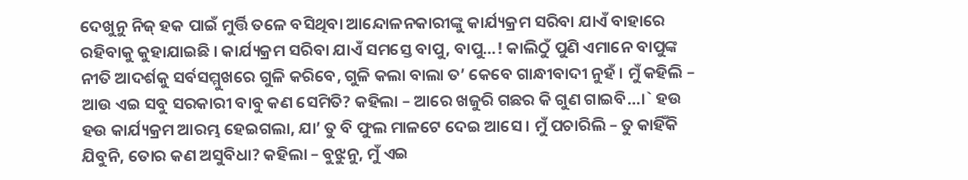ଦେଖୁନୁ ନିଜ୍ ହକ ପାଇଁ ମୁର୍ତ୍ତି ତଳେ ବସିଥିବା ଆନ୍ଦୋଳନକାରୀଙ୍କୁ କାର୍ଯ୍ୟକ୍ରମ ସରିବା ଯାଏଁ ବାହାରେ ରହିବାକୁ କୁହାଯାଇଛି । କାର୍ଯ୍ୟକ୍ରମ ସରିବା ଯାଏଁ ସମସ୍ତେ ବାପୁ, ବାପୁ…! କାଲିଠୁଁ ପୁଣି ଏମାନେ ବାପୁଙ୍କ ନୀତି ଆଦର୍ଶକୁ ସର୍ବସମ୍ମୁଖରେ ଗୁଳି କରିବେ, ଗୁଳି କଲା ବାଲା ତ’ କେବେ ଗାନ୍ଧୀବାଦୀ ନୁହଁ । ମୁଁ କହିଲି – ଆଉ ଏଇ ସବୁ ସରକାରୀ ବାବୁ କଣ ସେମିତି? କହିଲା – ଆରେ ଖଜୁରି ଗଛର କି ଗୁଣ ଗାଇବି…।` ହଉ ହଉ କାର୍ଯ୍ୟକ୍ରମ ଆରମ୍ଭ ହେଇଗଲା, ଯା’ ତୁ ବି ଫୁଲ ମାଳଟେ ଦେଇ ଆସେ । ମୁଁ ପଚାରିଲି – ତୁ କାହିଁକି ଯିବୁନି, ତୋର କଣ ଅସୁବିଧା? କହିଲା – ବୁଝୁନୁ, ମୁଁ ଏଇ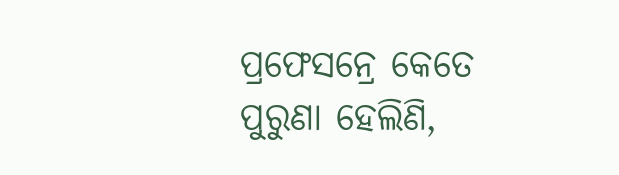ପ୍ରଫେସନ୍ରେ କେତେ ପୁରୁଣା ହେଲିଣି,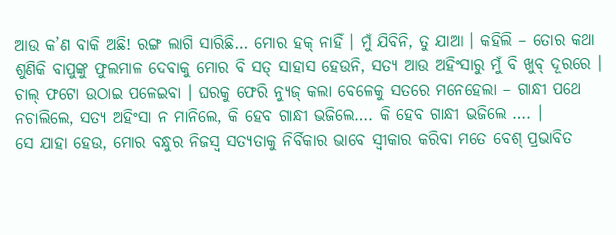ଆଉ କ’ଣ ବାକି ଅଛି! ରଙ୍ଗ ଲାଗି ସାରିଛି… ମୋର ହକ୍ ନାହିଁ । ମୁଁ ଯିବିନି, ତୁ ଯାଆ । କହିଲି – ତୋର କଥା ଶୁଣିକି ବାପୁଙ୍କୁ ଫୁଲମାଳ ଦେବାକୁ ମୋର ବି ସତ୍ ସାହାସ ହେଉନି, ସତ୍ୟ ଆଉ ଅହିଂସାରୁ ମୁଁ ବି ଖୁବ୍ ଦୂରରେ । ଚାଲ୍ ଫଟୋ ଉଠାଇ ପଳେଇବା । ଘରକୁ ଫେରି ନ୍ୟୁଜ୍ କଲା ବେଳେକୁ ସତରେ ମନେହେଲା – ଗାନ୍ଧୀ ପଥେ ନଚାଲିଲେ, ସତ୍ୟ ଅହିଂସା ନ ମାନିଲେ, କି ହେବ ଗାନ୍ଧୀ ଭଜିଲେ…. କି ହେବ ଗାନ୍ଧୀ ଭଜିଲେ …. ।
ସେ ଯାହା ହେଉ, ମୋର ବନ୍ଧୁର ନିଜସ୍ୱ ସତ୍ୟତାକୁ ନିର୍ବିକାର ଭାବେ ସ୍ୱୀକାର କରିବା ମତେ ବେଶ୍ ପ୍ରଭାବିତ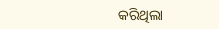କରିଥିଲା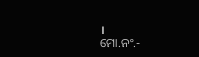।
ମୋ.ନଂ.-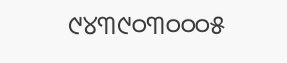୯୪୩୯୦୩୦୦୦୫